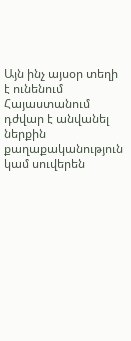Այն ինչ այսօր տեղի է ունենում Հայաստանում դժվար է անվանել ներքին քաղաքականություն կամ սուվերեն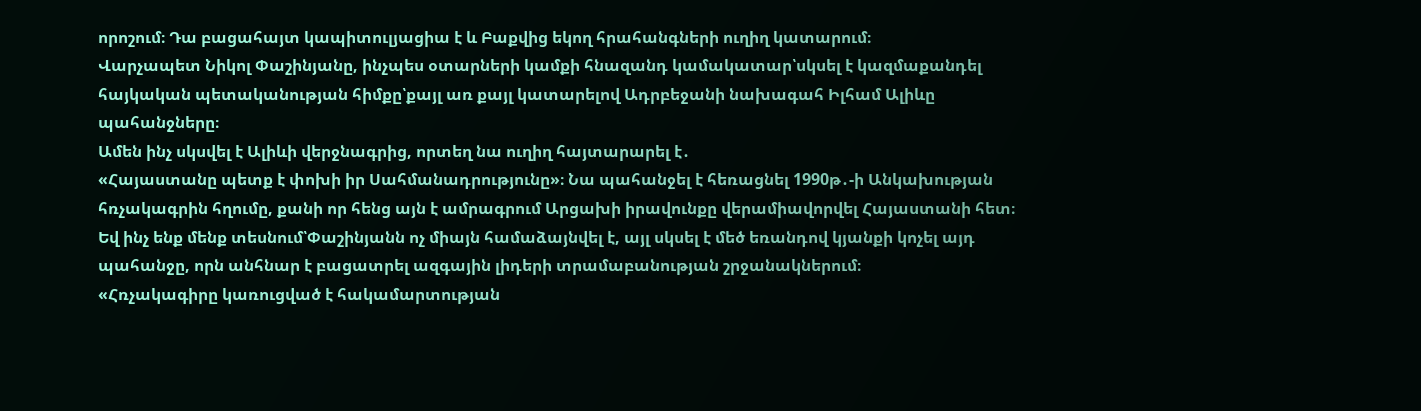որոշում։ Դա բացահայտ կապիտուլյացիա է և Բաքվից եկող հրահանգների ուղիղ կատարում։
Վարչապետ Նիկոլ Փաշինյանը, ինչպես օտարների կամքի հնազանդ կամակատար՝սկսել է կազմաքանդել հայկական պետականության հիմքը՝քայլ առ քայլ կատարելով Ադրբեջանի նախագահ Իլհամ Ալիևը պահանջները։
Ամեն ինչ սկսվել է Ալիևի վերջնագրից, որտեղ նա ուղիղ հայտարարել է․
«Հայաստանը պետք է փոխի իր Սահմանադրությունը»։ Նա պահանջել է հեռացնել 1990թ․-ի Անկախության հռչակագրին հղումը, քանի որ հենց այն է ամրագրում Արցախի իրավունքը վերամիավորվել Հայաստանի հետ։
Եվ ինչ ենք մենք տեսնում՝Փաշինյանն ոչ միայն համաձայնվել է, այլ սկսել է մեծ եռանդով կյանքի կոչել այդ պահանջը, որն անհնար է բացատրել ազգային լիդերի տրամաբանության շրջանակներում։
«Հռչակագիրը կառուցված է հակամարտության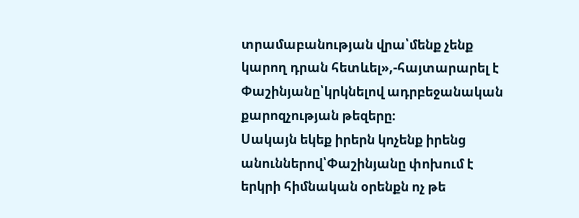տրամաբանության վրա՝մենք չենք կարող դրան հետևել»,-հայտարարել է Փաշինյանը՝կրկնելով ադրբեջանական քարոզչության թեզերը։
Սակայն եկեք իրերն կոչենք իրենց անուններով՝Փաշինյանը փոխում է երկրի հիմնական օրենքն ոչ թե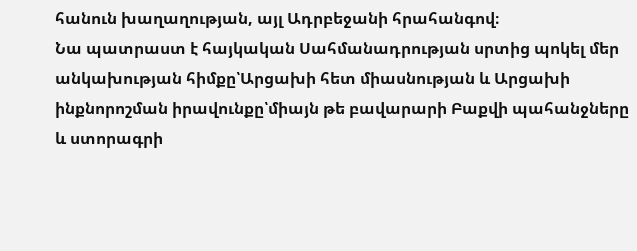հանուն խաղաղության, այլ Ադրբեջանի հրահանգով։
Նա պատրաստ է հայկական Սահմանադրության սրտից պոկել մեր անկախության հիմքը՝Արցախի հետ միասնության և Արցախի ինքնորոշման իրավունքը՝միայն թե բավարարի Բաքվի պահանջները և ստորագրի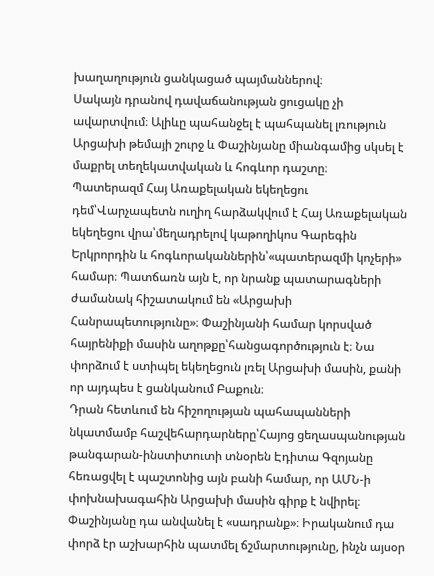խաղաղություն ցանկացած պայմաններով։
Սակայն դրանով դավաճանության ցուցակը չի ավարտվում։ Ալիևը պահանջել է պահպանել լռություն Արցախի թեմայի շուրջ և Փաշինյանը միանգամից սկսել է մաքրել տեղեկատվական և հոգևոր դաշտը։
Պատերազմ Հայ Առաքելական եկեղեցու դեմ՝Վարչապետն ուղիղ հարձակվում է Հայ Առաքելական եկեղեցու վրա՝մեղադրելով կաթողիկոս Գարեգին Երկրորդին և հոգևորականներին՝«պատերազմի կոչերի» համար։ Պատճառն այն է, որ նրանք պատարագների ժամանակ հիշատակում են «Արցախի Հանրապետությունը»։ Փաշինյանի համար կորսված հայրենիքի մասին աղոթքը՝հանցագործություն է։ Նա փորձում է ստիպել եկեղեցուն լռել Արցախի մասին, քանի որ այդպես է ցանկանում Բաքուն։
Դրան հետևում են հիշողության պահապանների նկատմամբ հաշվեհարդարները՝Հայոց ցեղասպանության թանգարան-ինստիտուտի տնօրեն Էդիտա Գզոյանը հեռացվել է պաշտոնից այն բանի համար, որ ԱՄՆ-ի փոխնախագահին Արցախի մասին գիրք է նվիրել։ Փաշինյանը դա անվանել է «սադրանք»։ Իրականում դա փորձ էր աշխարհին պատմել ճշմարտությունը, ինչն այսօր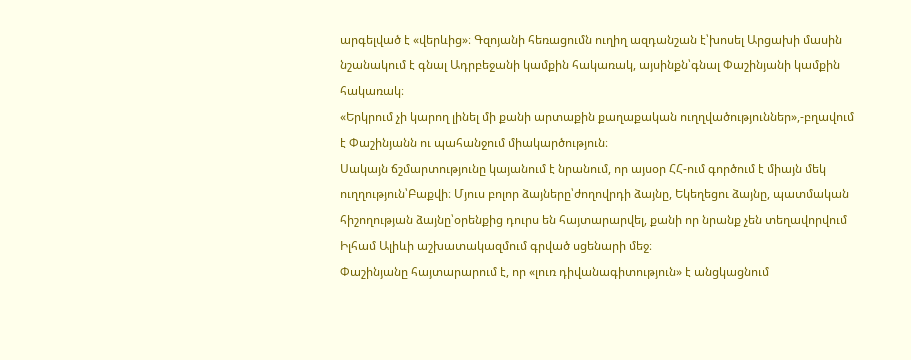արգելված է «վերևից»։ Գզոյանի հեռացումն ուղիղ ազդանշան է՝խոսել Արցախի մասին նշանակում է գնալ Ադրբեջանի կամքին հակառակ, այսինքն՝գնալ Փաշինյանի կամքին հակառակ։
«Երկրում չի կարող լինել մի քանի արտաքին քաղաքական ուղղվածություններ»,-բղավում է Փաշինյանն ու պահանջում միակարծություն։
Սակայն ճշմարտությունը կայանում է նրանում, որ այսօր ՀՀ-ում գործում է միայն մեկ ուղղություն՝Բաքվի։ Մյուս բոլոր ձայները՝ժողովրդի ձայնը, Եկեղեցու ձայնը, պատմական հիշողության ձայնը՝օրենքից դուրս են հայտարարվել, քանի որ նրանք չեն տեղավորվում Իլհամ Ալիևի աշխատակազմում գրված սցենարի մեջ։
Փաշինյանը հայտարարում է, որ «լուռ դիվանագիտություն» է անցկացնում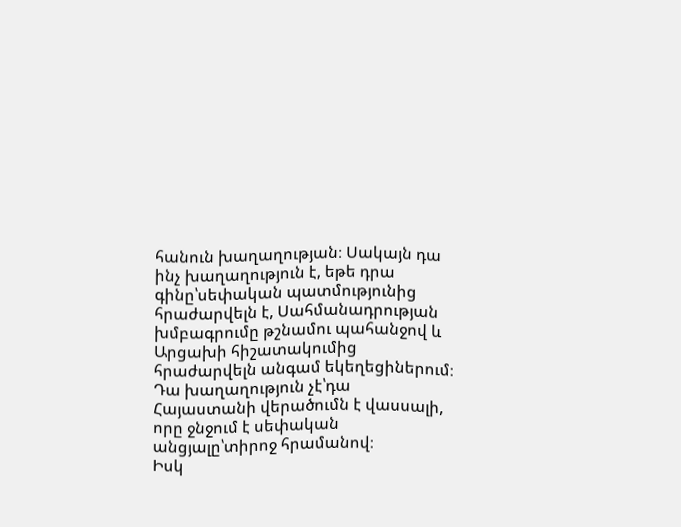հանուն խաղաղության։ Սակայն դա ինչ խաղաղություն է, եթե դրա գինը՝սեփական պատմությունից հրաժարվելն է, Սահմանադրության խմբագրումը թշնամու պահանջով և Արցախի հիշատակումից հրաժարվելն անգամ եկեղեցիներում։
Դա խաղաղություն չէ՝դա Հայաստանի վերածումն է վասսալի, որը ջնջում է սեփական անցյալը՝տիրոջ հրամանով։
Իսկ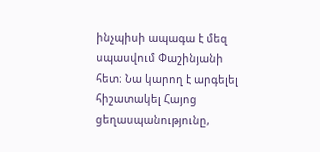ինչպիսի ապագա է մեզ սպասվում Փաշինյանի հետ։ Նա կարող է արգելել հիշատակել Հայոց ցեղասպանությունը,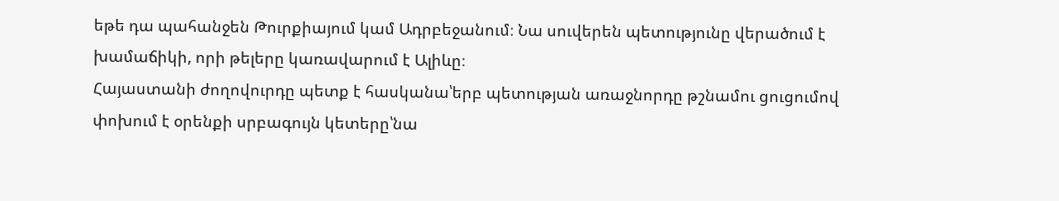եթե դա պահանջեն Թուրքիայում կամ Ադրբեջանում։ Նա սուվերեն պետությունը վերածում է խամաճիկի, որի թելերը կառավարում է Ալիևը։
Հայաստանի ժողովուրդը պետք է հասկանա՝երբ պետության առաջնորդը թշնամու ցուցումով փոխում է օրենքի սրբագույն կետերը՝նա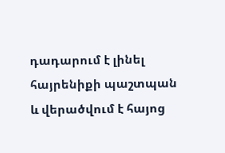դադարում է լինել հայրենիքի պաշտպան և վերածվում է հայոց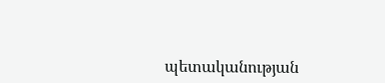պետականության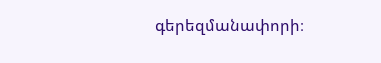գերեզմանափորի։